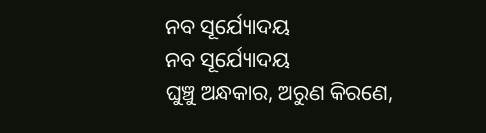ନବ ସୂର୍ଯ୍ୟୋଦୟ
ନବ ସୂର୍ଯ୍ୟୋଦୟ
ଘୁଞ୍ଚୁ ଅନ୍ଧକାର, ଅରୁଣ କିରଣେ,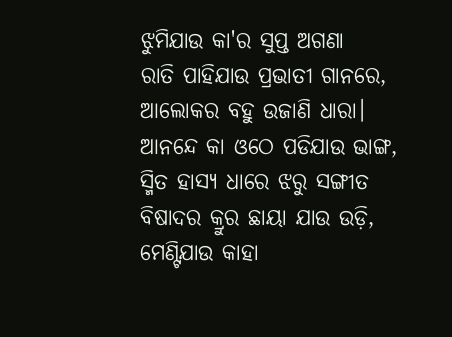ଝୁମିଯାଉ କା'ର ସୁପ୍ତ ଅଗଣା
ରାତି ପାହିଯାଉ ପ୍ରଭାତୀ ଗାନରେ,
ଆଲୋକର ବହୁ ଉଜାଣି ଧାରା।
ଆନନ୍ଦେ କା ଓଠେ ପଡିଯାଉ ଭାଙ୍ଗ,
ସ୍ମିତ ହାସ୍ୟ ଧାରେ ଝରୁ ସଙ୍ଗୀତ
ବିଷାଦର କ୍ରୁର ଛାୟା ଯାଉ ଉଡ଼ି,
ମେଣ୍ଟିଯାଉ କାହା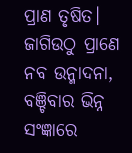ପ୍ରାଣ ତୃଷିତ।
ଜାଗିଉଠୁ ପ୍ରାଣେ ନବ ଉନ୍ମାଦନା,
ବଞ୍ଚିବାର ଭିନ୍ନ ସଂଜ୍ଞାରେ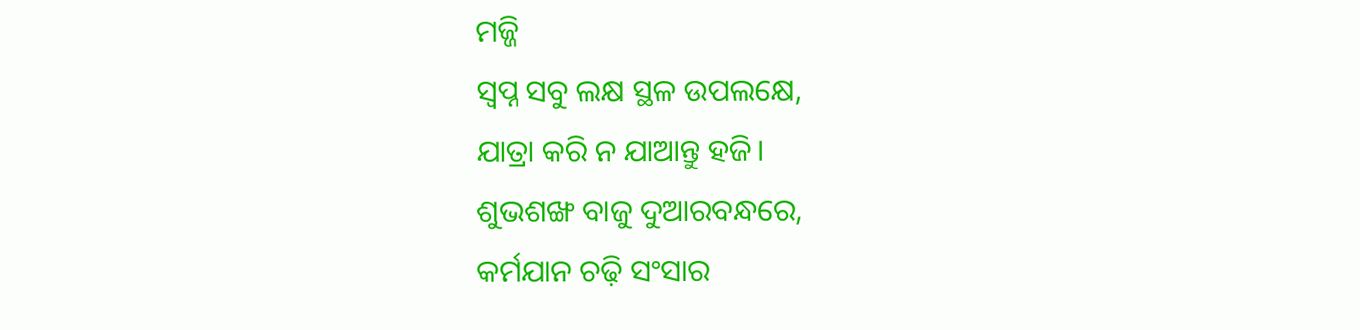ମଜ୍ଜି
ସ୍ୱପ୍ନ ସବୁ ଲକ୍ଷ ସ୍ଥଳ ଉପଲକ୍ଷେ,
ଯାତ୍ରା କରି ନ ଯାଆନ୍ତୁ ହଜି।
ଶୁଭଶଙ୍ଖ ବାଜୁ ଦୁଆରବନ୍ଧରେ,
କର୍ମଯାନ ଚଢ଼ି ସଂସାର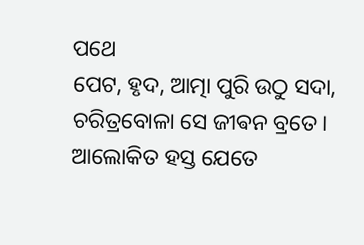ପଥେ
ପେଟ, ହୃଦ, ଆତ୍ମା ପୁରି ଉଠୁ ସଦା,
ଚରିତ୍ରବୋଳା ସେ ଜୀଵନ ବ୍ରତେ।
ଆଲୋକିତ ହସ୍ତ ଯେତେ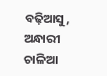ବଢ଼ିଆସୁ,
ଅନ୍ଧାରୀ ଚାଳିଆ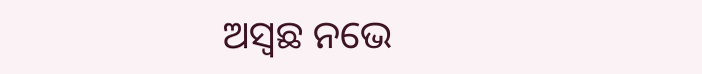ଅସ୍ଵଛ ନଭେ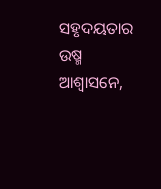ସହୃଦୟତାର ଉଷ୍ମ ଆଶ୍ବାସନେ,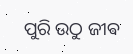ପୁରି ଉଠୁ ଜୀଵ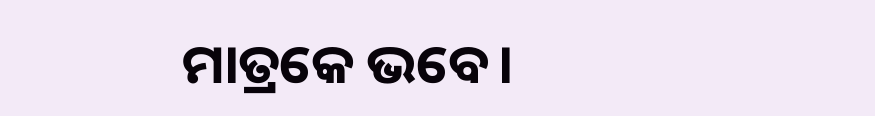ମାତ୍ରକେ ଭବେ।